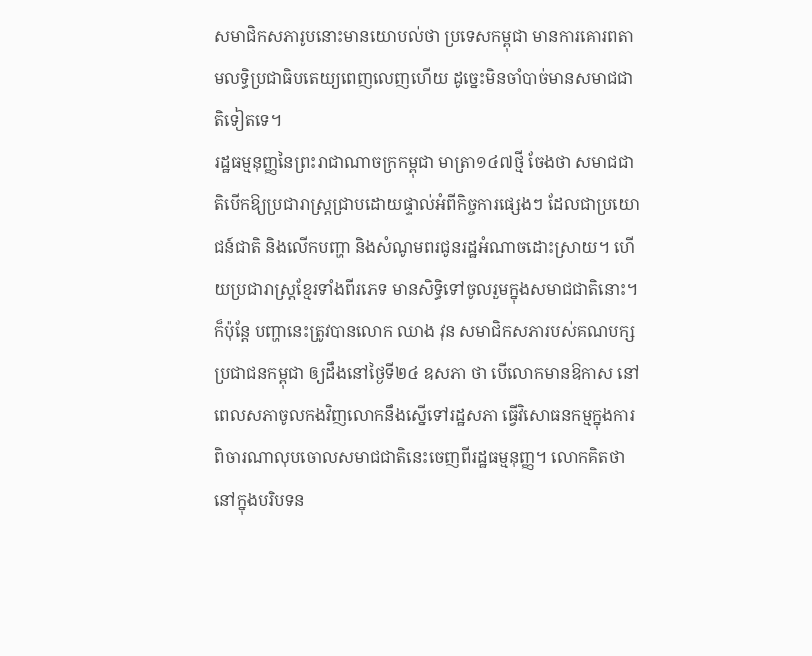សមាជិកសភារូបនោះមានយោបល់ថា ប្រទេសកម្ពុជា មានការគោរពតាមលទ្ធិប្រជាធិបតេយ្យពេញលេញហើយ ដូច្នេះមិនចាំបាច់មានសមាជជាតិទៀតទេ។
រដ្ឋធម្មនុញ្ញនៃព្រះរាជាណាចក្រកម្ពុជា មាត្រា១៤៧ថ្មី ចែងថា សមាជជាតិបើកឱ្យប្រជារាស្ត្រជ្រាបដោយផ្ទាល់អំពីកិច្ចការផ្សេងៗ ដែលជាប្រយោជន៍ជាតិ និងលើកបញ្ហា និងសំណូមពរជូនរដ្ឋអំណាចដោះស្រាយ។ ហើយប្រជារាស្ត្រខ្មែរទាំងពីរភេទ មានសិទ្ធិទៅចូលរួមក្នុងសមាជជាតិនោះ។
ក៏ប៉ុន្តែ បញ្ហានេះត្រូវបានលោក ឈាង វុន សមាជិកសភារបស់គណបក្សប្រជាជនកម្ពុជា ឲ្យដឹងនៅថ្ងៃទី២៤ ឧសភា ថា បើលោកមានឱកាស នៅពេលសភាចូលកងវិញលោកនឹងស្នើទៅរដ្ឋសភា ធ្វើវិសោធនកម្មក្នុងការពិចារណាលុបចោលសមាជជាតិនេះចេញពីរដ្ឋធម្មនុញ្ញ។ លោកគិតថា នៅក្នុងបរិបទន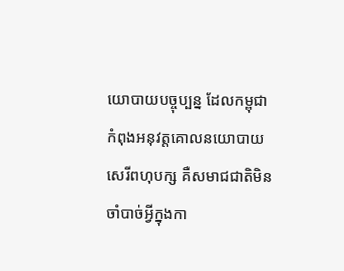យោបាយបច្ចុប្បន្ន ដែលកម្ពុជា កំពុងអនុវត្តគោលនយោបាយសេរីពហុបក្ស គឺសមាជជាតិមិនចាំបាច់អ្វីក្នុងកា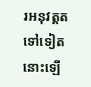រអនុវត្តតទៅទៀតនោះឡើ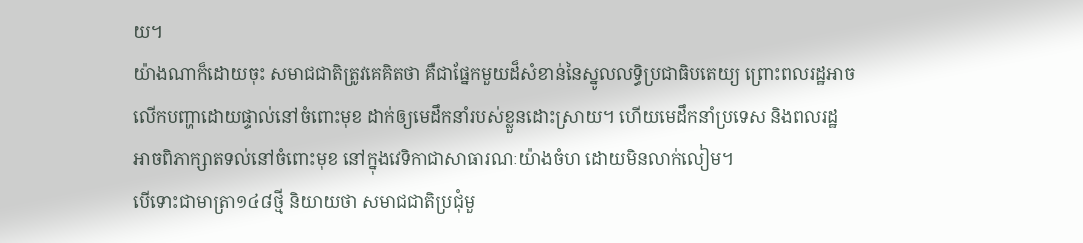យ។
យ៉ាងណាក៏ដោយចុះ សមាជជាតិត្រូវគេគិតថា គឺជាផ្នែកមួយដ៏សំខាន់នៃស្នូលលទ្ធិប្រជាធិបតេយ្យ ព្រោះពលរដ្ឋអាចលើកបញ្ហាដោយផ្ទាល់នៅចំពោះមុខ ដាក់ឲ្យមេដឹកនាំរបស់ខ្លួនដោះស្រាយ។ ហើយមេដឹកនាំប្រទេស និងពលរដ្ឋ អាចពិភាក្សាតទល់នៅចំពោះមុខ នៅក្នុងវេទិកាជាសាធារណៈយ៉ាងចំហ ដោយមិនលាក់លៀម។
បើទោះជាមាត្រា១៤៨ថ្មី និយាយថា សមាជជាតិប្រជុំមួ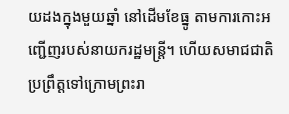យដងក្នុងមួយឆ្នាំ នៅដើមខែធ្នូ តាមការកោះអញ្ជើញរបស់នាយករដ្ឋមន្ត្រី។ ហើយសមាជជាតិប្រព្រឹត្តទៅក្រោមព្រះរា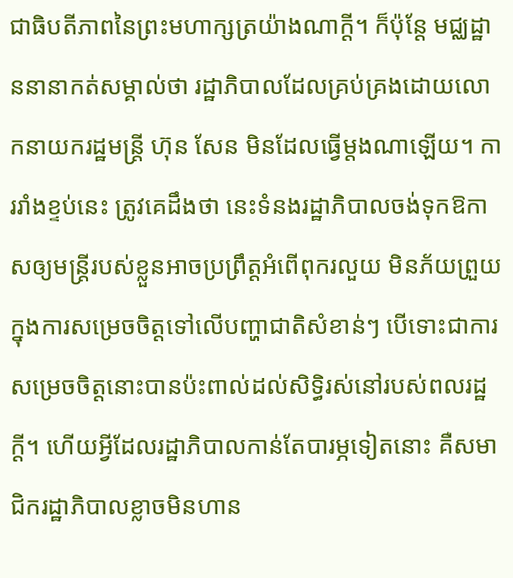ជាធិបតីភាពនៃព្រះមហាក្សត្រយ៉ាងណាក្ដី។ ក៏ប៉ុន្តែ មជ្ឈដ្ឋាននានាកត់សម្គាល់ថា រដ្ឋាភិបាលដែលគ្រប់គ្រងដោយលោកនាយករដ្ឋមន្ត្រី ហ៊ុន សែន មិនដែលធ្វើម្តងណាឡើយ។ ការរាំងខ្ទប់នេះ ត្រូវគេដឹងថា នេះទំនងរដ្ឋាភិបាលចង់ទុកឱកាសឲ្យមន្ត្រីរបស់ខ្លួនអាចប្រព្រឹត្តអំពើពុករលួយ មិនភ័យព្រួយក្នុងការសម្រេចចិត្តទៅលើបញ្ហាជាតិសំខាន់ៗ បើទោះជាការសម្រេចចិត្តនោះបានប៉ះពាល់ដល់សិទ្ធិរស់នៅរបស់ពលរដ្ឋក្ដី។ ហើយអ្វីដែលរដ្ឋាភិបាលកាន់តែបារម្ភទៀតនោះ គឺសមាជិករដ្ឋាភិបាលខ្លាចមិនហាន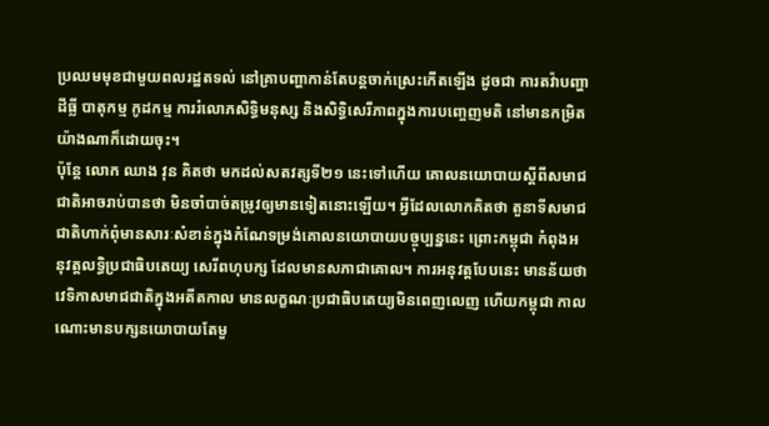ប្រឈមមុខជាមួយពលរដ្ឋតទល់ នៅគ្រាបញ្ហាកាន់តែបន្តចាក់ស្រេះកើតឡើង ដូចជា ការតវ៉ាបញ្ហាដីធ្លី បាតុកម្ម កូដកម្ម ការរំលោភសិទ្ធិមនុស្ស និងសិទ្ធិសេរីភាពក្នុងការបញ្ចេញមតិ នៅមានកម្រិតយ៉ាងណាក៏ដោយចុះ។
ប៉ុន្តែ លោក ឈាង វុន គិតថា មកដល់សតវត្សទី២១ នេះទៅហើយ គោលនយោបាយស្ដីពីសមាជជាតិអាចរាប់បានថា មិនចាំបាច់តម្រូវឲ្យមានទៀតនោះឡើយ។ អ្វីដែលលោកគិតថា តួនាទីសមាជជាតិហាក់ពុំមានសារៈសំខាន់ក្នុងកំណែទម្រង់គោលនយោបាយបច្ចុប្បន្ននេះ ព្រោះកម្ពុជា កំពុងអនុវត្តលទ្ធិប្រជាធិបតេយ្យ សេរីពហុបក្ស ដែលមានសភាជាគោល។ ការអនុវត្តបែបនេះ មានន័យថា វេទិកាសមាជជាតិក្នុងអតីតកាល មានលក្ខណៈប្រជាធិបតេយ្យមិនពេញលេញ ហើយកម្ពុជា កាលណោះមានបក្សនយោបាយតែមួ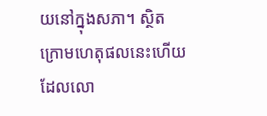យនៅក្នុងសភា។ ស្ថិតក្រោមហេតុផលនេះហើយ ដែលលោ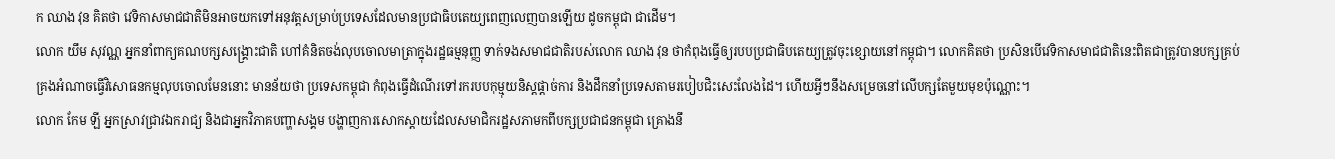ក ឈាង វុន គិតថា វេទិកាសមាជជាតិមិនអាចយកទៅអនុវត្តសម្រាប់ប្រទេសដែលមានប្រជាធិបតេយ្យពេញលេញបានឡើយ ដូចកម្ពុជា ជាដើម។
លោក យឹម សុវណ្ណ អ្នកនាំពាក្យគណបក្សសង្គ្រោះជាតិ ហៅគំនិតចង់លុបចោលមាត្រាក្នុងរដ្ឋធម្មនុញ្ញ ទាក់ទងសមាជជាតិរបស់លោក ឈាង វុន ថាកំពុងធ្វើឲ្យរបបប្រជាធិបតេយ្យត្រូវចុះខ្សោយនៅកម្ពុជា។ លោកគិតថា ប្រសិនបើវេទិកាសមាជជាតិនេះពិតជាត្រូវបានបក្សគ្រប់គ្រងអំណាចធ្វើវិសោធនកម្មលុបចោលមែននោះ មានន័យថា ប្រទេសកម្ពុជា កំពុងធ្វើដំណើរទៅរករបបកុម្មុយនិស្តផ្ដាច់ការ និងដឹកនាំប្រទេសតាមរបៀបជិះសេះលែងដៃ។ ហើយអ្វីៗនឹងសម្រេចនៅលើបក្សតែមួយមុខប៉ុណ្ណោះ។
លោក កែម ឡី អ្នកស្រាវជ្រាវឯករាជ្យ និងជាអ្នកវិភាគបញ្ហាសង្គម បង្ហាញការសោកស្ដាយដែលសមាជិករដ្ឋសភាមកពីបក្សប្រជាជនកម្ពុជា គ្រោងនឹ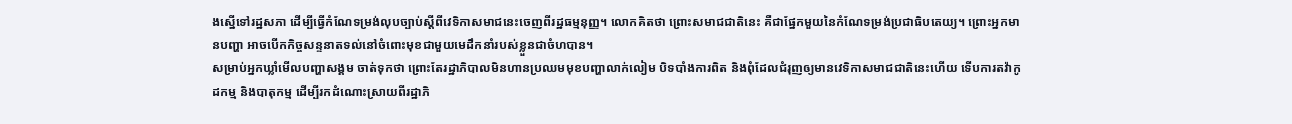ងស្នើទៅរដ្ឋសភា ដើម្បីធ្វើកំណែទម្រង់លុបច្បាប់ស្ដីពីវេទិកាសមាជនេះចេញពីរដ្ឋធម្មនុញ្ញ។ លោកគិតថា ព្រោះសមាជជាតិនេះ គឺជាផ្នែកមួយនៃកំណែទម្រង់ប្រជាធិបតេយ្យ។ ព្រោះអ្នកមានបញ្ហា អាចបើកកិច្ចសន្ទនាតទល់នៅចំពោះមុខជាមួយមេដឹកនាំរបស់ខ្លួនជាចំហបាន។
សម្រាប់អ្នកឃ្លាំមើលបញ្ហាសង្គម ចាត់ទុកថា ព្រោះតែរដ្ឋាភិបាលមិនហានប្រឈមមុខបញ្ហាលាក់លៀម បិទបាំងការពិត និងពុំដែលជំរុញឲ្យមានវេទិកាសមាជជាតិនេះហើយ ទើបការតវ៉ាកូដកម្ម និងបាតុកម្ម ដើម្បីរកដំណោះស្រាយពីរដ្ឋាភិ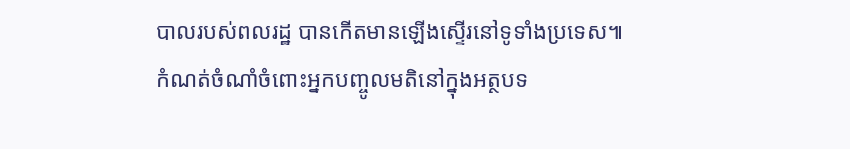បាលរបស់ពលរដ្ឋ បានកើតមានឡើងស្ទើរនៅទូទាំងប្រទេស៕
កំណត់ចំណាំចំពោះអ្នកបញ្ចូលមតិនៅក្នុងអត្ថបទ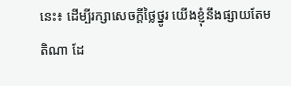នេះ៖ ដើម្បីរក្សាសេចក្ដីថ្លៃថ្នូរ យើងខ្ញុំនឹងផ្សាយតែមតិណា ដែ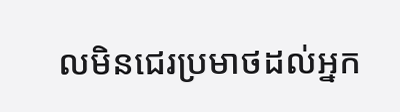លមិនជេរប្រមាថដល់អ្នក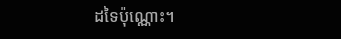ដទៃប៉ុណ្ណោះ។